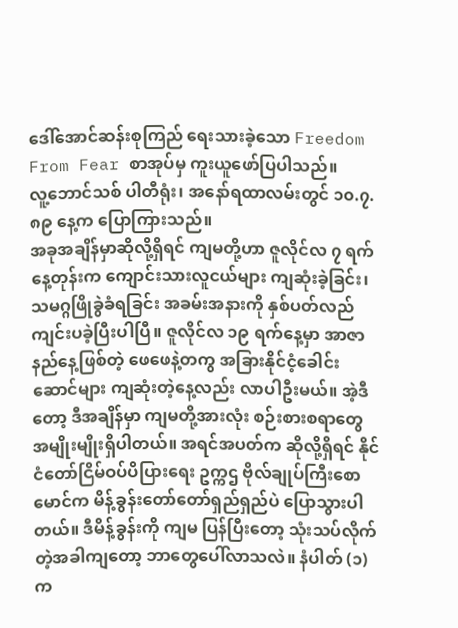ဒေါ်အောင်ဆန်းစုကြည် ရေးသားခဲ့သော Freedom From Fear စာအုပ်မှ ကူးယူဖော်ပြပါသည်။
လူ့ဘောင်သစ် ပါတီရုံး၊ အနော်ရထာလမ်းတွင် ၁၀.၇.၈၉ နေ့က ပြောကြားသည်။
အခုအချိန်မှာဆိုလို့ရှိရင် ကျမတို့ဟာ ဇူလိုင်လ ၇ ရက်နေ့တုန်းက ကျောင်းသားလူငယ်များ ကျဆုံးခဲ့ခြင်း၊ သမဂ္ဂဖြိုခွဲခံရခြင်း အခမ်းအနားကို နှစ်ပတ်လည် ကျင်းပခဲ့ပြီးပါပြီ။ ဇူလိုင်လ ၁၉ ရက်နေ့မှာ အာဇာနည်နေ့ဖြစ်တဲ့ ဖေဖေနဲ့တကွ အခြားနိုင်ငံ့ခေါင်းဆောင်များ ကျဆုံးတဲ့နေ့လည်း လာပါဦးမယ်။ အဲ့ဒီတော့ ဒီအချိန်မှာ ကျမတို့အားလုံး စဉ်းစားစရာတွေ အမျိုးမျိုးရှိပါတယ်။ အရင်အပတ်က ဆိုလို့ရှိရင် နိုင်ငံတော်ငြိမ်ဝပ်ပိပြားရေး ဥက္ကဌ ဗိုလ်ချုပ်ကြီးစောမောင်က မိန့်ခွန်းတော်တော်ရှည်ရှည်ပဲ ပြောသွားပါတယ်။ ဒီမိန့်ခွန်းကို ကျမ ပြန်ပြီးတော့ သုံးသပ်လိုက်တဲ့အခါကျတော့ ဘာတွေပေါ်လာသလဲ။ နံပါတ် (၁) က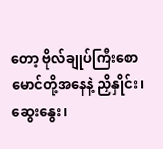တော့ ဗိုလ်ချုပ်ကြီးစောမောင်တို့အနေနဲ့ ညှိနှိုင်း၊ ဆွေးနွေး၊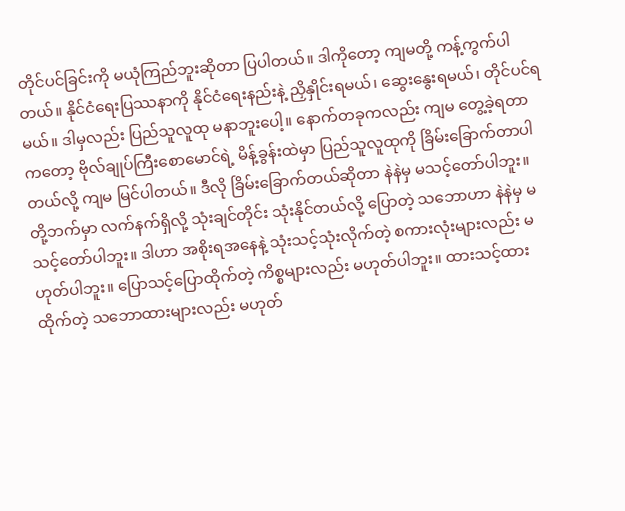တိုင်ပင်ခြင်းကို မယုံကြည်ဘူးဆိုတာ ပြပါတယ်။ ဒါကိုတော့ ကျမတို့ ကန့်ကွက်ပါတယ်။ နိုင်ငံရေးပြဿနာကို နိုင်ငံရေးနည်းနဲ့ ညှိနှိုင်းရမယ်၊ ဆွေးနွေးရမယ်၊ တိုင်ပင်ရမယ်။ ဒါမှလည်း ပြည်သူလူထု မနာဘူးပေါ့။ နောက်တခုကလည်း ကျမ တွေ့ခဲ့ရတာကတော့ ဗိုလ်ချုပ်ကြီးစောမောင်ရဲ့ မိန့်ခွန်းထဲမှာ ပြည်သူလူထုကို ခြိမ်းခြောက်တာပါတယ်လို့ ကျမ မြင်ပါတယ်။ ဒီလို ခြိမ်းခြောက်တယ်ဆိုတာ နဲနဲမှ မသင့်တော်ပါဘူး။ တို့ဘက်မှာ လက်နက်ရှိလို့ သုံးချင်တိုင်း သုံးနိုင်တယ်လို့ ပြောတဲ့ သဘောဟာ နဲနဲမှ မသင့်တော်ပါဘူး။ ဒါဟာ အစိုးရအနေနဲ့ သုံးသင့်သုံးလိုက်တဲ့ စကားလုံးများလည်း မဟုတ်ပါဘူး။ ပြောသင့်ပြောထိုက်တဲ့ ကိစ္စများလည်း မဟုတ်ပါဘူး။ ထားသင့်ထားထိုက်တဲ့ သဘောထားများလည်း မဟုတ်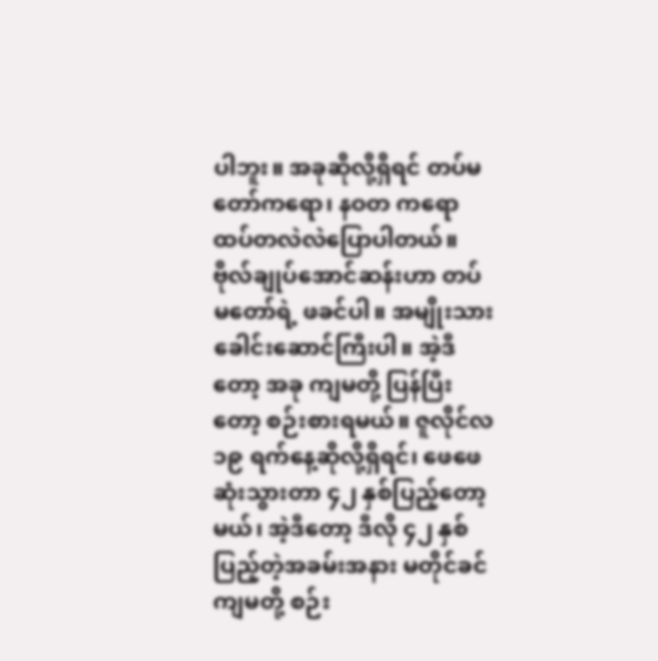ပါဘူး။ အခုဆိုလို့ရှိရင် တပ်မတော်ကရော၊ နဝတ ကရော ထပ်တလဲလဲပြောပါတယ်။ ဗိုလ်ချုပ်အောင်ဆန်းဟာ တပ်မတော်ရဲ့ ဖခင်ပါ။ အမျိုးသားခေါင်းဆောင်ကြီးပါ။ အဲ့ဒီတော့ အခု ကျမတို့ ပြန်ပြီးတော့ စဉ်းစားရမယ်။ ဇူလိုင်လ ၁၉ ရက်နေ့ဆိုလို့ရှိရင်၊ ဖေဖေဆုံးသွားတာ ၄၂ နှစ်ပြည့်တော့မယ်၊ အဲ့ဒီတော့ ဒီလို ၄၂ နှစ်ပြည့်တဲ့အခမ်းအနား မတိုင်ခင် ကျမတို့ စဉ်း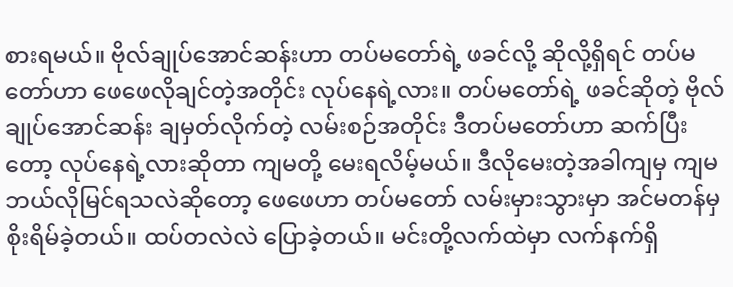စားရမယ်။ ဗိုလ်ချုပ်အောင်ဆန်းဟာ တပ်မတော်ရဲ့ ဖခင်လို့ ဆိုလို့ရှိရင် တပ်မတော်ဟာ ဖေဖေလိုချင်တဲ့အတိုင်း လုပ်နေရဲ့လား။ တပ်မတော်ရဲ့ ဖခင်ဆိုတဲ့ ဗိုလ်ချုပ်အောင်ဆန်း ချမှတ်လိုက်တဲ့ လမ်းစဉ်အတိုင်း ဒီတပ်မတော်ဟာ ဆက်ပြီးတော့ လုပ်နေရဲ့လားဆိုတာ ကျမတို့ မေးရလိမ့်မယ်။ ဒီလိုမေးတဲ့အခါကျမှ ကျမ ဘယ်လိုမြင်ရသလဲဆိုတော့ ဖေဖေဟာ တပ်မတော် လမ်းမှားသွားမှာ အင်မတန်မှ စိုးရိမ်ခဲ့တယ်။ ထပ်တလဲလဲ ပြောခဲ့တယ်။ မင်းတို့လက်ထဲမှာ လက်နက်ရှိ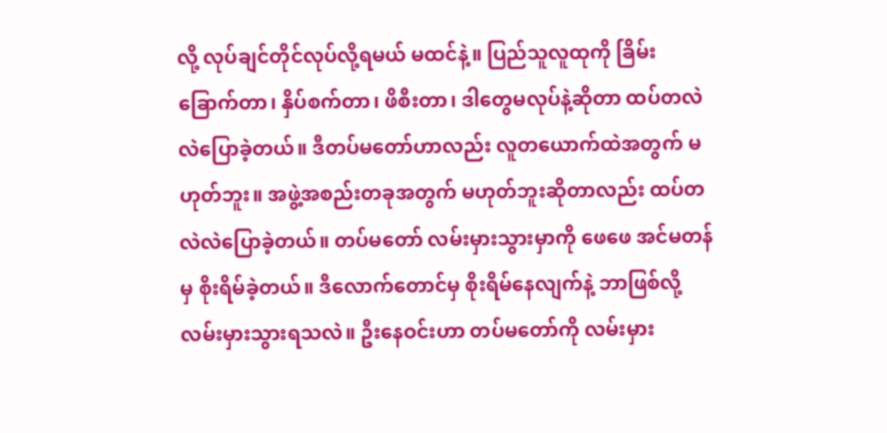လို့ လုပ်ချင်တိုင်လုပ်လို့ရမယ် မထင်နဲ့။ ပြည်သူလူထုကို ခြိမ်းခြောက်တာ၊ နှိပ်စက်တာ၊ ဖိစီးတာ၊ ဒါတွေမလုပ်နဲ့ဆိုတာ ထပ်တလဲလဲပြောခဲ့တယ်။ ဒီတပ်မတော်ဟာလည်း လူတယောက်ထဲအတွက် မဟုတ်ဘူး။ အဖွဲ့အစည်းတခုအတွက် မဟုတ်ဘူးဆိုတာလည်း ထပ်တလဲလဲပြောခဲ့တယ်။ တပ်မတော် လမ်းမှားသွားမှာကို ဖေဖေ အင်မတန်မှ စိုးရိမ်ခဲ့တယ်။ ဒီလောက်တောင်မှ စိုးရိမ်နေလျက်နဲ့ ဘာဖြစ်လို့ လမ်းမှားသွားရသလဲ။ ဦးနေဝင်းဟာ တပ်မတော်ကို လမ်းမှား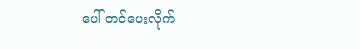ပေါ် တင်ပေးလိုက်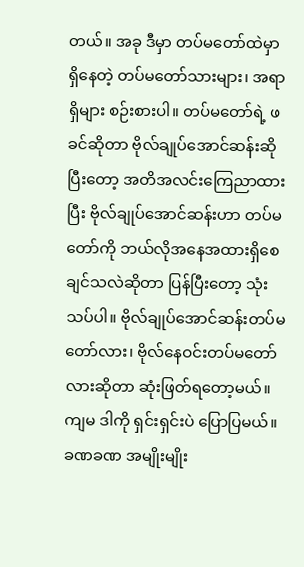တယ်။ အခု ဒီမှာ တပ်မတော်ထဲမှာ ရှိနေတဲ့ တပ်မတော်သားများ၊ အရာရှိများ စဉ်းစားပါ။ တပ်မတော်ရဲ့ ဖခင်ဆိုတာ ဗိုလ်ချုပ်အောင်ဆန်းဆိုပြီးတော့ အတိအလင်းကြေညာထားပြီး ဗိုလ်ချုပ်အောင်ဆန်းဟာ တပ်မတော်ကို ဘယ်လိုအနေအထားရှိစေချင်သလဲဆိုတာ ပြန်ပြီးတော့ သုံးသပ်ပါ။ ဗိုလ်ချုပ်အောင်ဆန်းတပ်မတော်လား၊ ဗိုလ်နေဝင်းတပ်မတော်လားဆိုတာ ဆုံးဖြတ်ရတော့မယ်။ ကျမ ဒါကို ရှင်းရှင်းပဲ ပြောပြမယ်။ ခဏခဏ အမျိုးမျိုး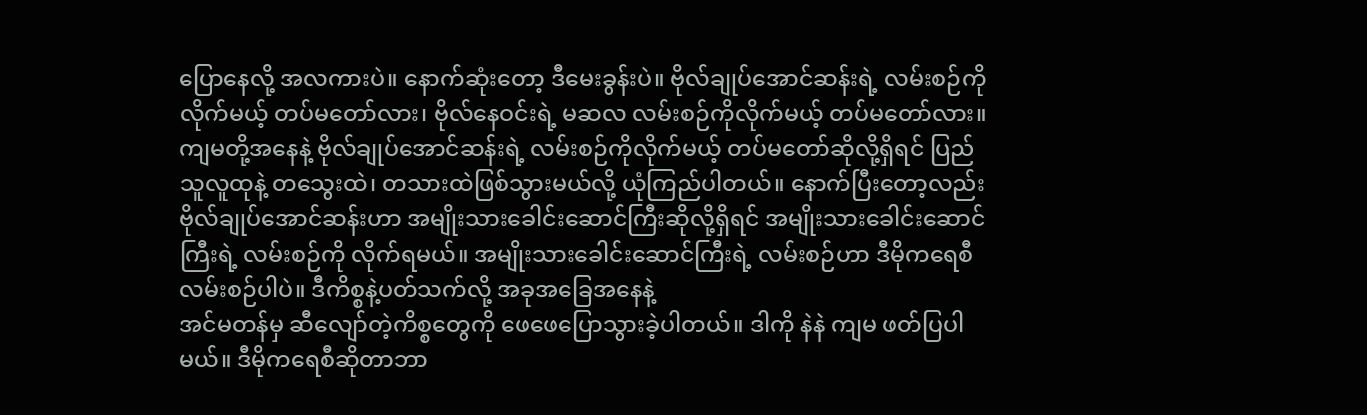ပြောနေလို့ အလကားပဲ။ နောက်ဆုံးတော့ ဒီမေးခွန်းပဲ။ ဗိုလ်ချုပ်အောင်ဆန်းရဲ့ လမ်းစဉ်ကိုလိုက်မယ့် တပ်မတော်လား၊ ဗိုလ်နေဝင်းရဲ့ မဆလ လမ်းစဉ်ကိုလိုက်မယ့် တပ်မတော်လား။ ကျမတို့အနေနဲ့ ဗိုလ်ချုပ်အောင်ဆန်းရဲ့ လမ်းစဉ်ကိုလိုက်မယ့် တပ်မတော်ဆိုလို့ရှိရင် ပြည်သူလူထုနဲ့ တသွေးထဲ၊ တသားထဲဖြစ်သွားမယ်လို့ ယုံကြည်ပါတယ်။ နောက်ပြီးတော့လည်း ဗိုလ်ချုပ်အောင်ဆန်းဟာ အမျိုးသားခေါင်းဆောင်ကြီးဆိုလို့ရှိရင် အမျိုးသားခေါင်းဆောင်ကြီးရဲ့ လမ်းစဉ်ကို လိုက်ရမယ်။ အမျိုးသားခေါင်းဆောင်ကြီးရဲ့ လမ်းစဉ်ဟာ ဒီမိုကရေစီလမ်းစဉ်ပါပဲ။ ဒီကိစ္စနဲ့ပတ်သက်လို့ အခုအခြေအနေနဲ့
အင်မတန်မှ ဆီလျော်တဲ့ကိစ္စတွေကို ဖေဖေပြောသွားခဲ့ပါတယ်။ ဒါကို နဲနဲ ကျမ ဖတ်ပြပါမယ်။ ဒီမိုကရေစီဆိုတာဘာ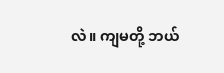လဲ။ ကျမတို့ ဘယ်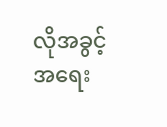လိုအခွင့်အရေး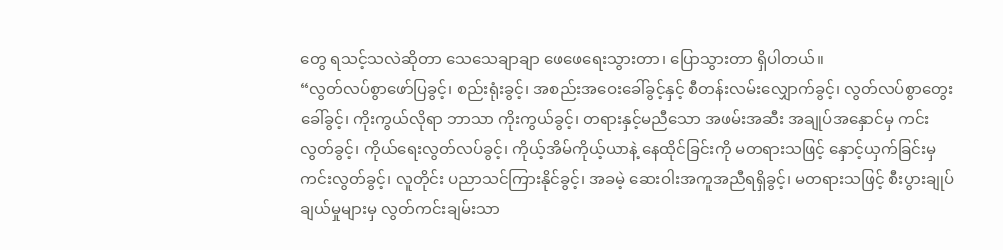တွေ ရသင့်သလဲဆိုတာ သေသေချာချာ ဖေဖေရေးသွားတာ၊ ပြောသွားတာ ရှိပါတယ်။
“လွတ်လပ်စွာဖော်ပြခွင့်၊ စည်းရုံးခွင့်၊ အစည်းအဝေးခေါ်ခွင့်နှင့် စီတန်းလမ်းလျှောက်ခွင့်၊ လွတ်လပ်စွာတွေးခေါ်ခွင့်၊ ကိုးကွယ်လိုရာ ဘာသာ ကိုးကွယ်ခွင့်၊ တရားနှင့်မညီသော အဖမ်းအဆီး အချုပ်အနှောင်မှ ကင်းလွတ်ခွင့်၊ ကိုယ်ရေးလွတ်လပ်ခွင့်၊ ကိုယ့်အိမ်ကိုယ့်ယာနဲ့ နေထိုင်ခြင်းကို မတရားသဖြင့် နှောင့်ယှက်ခြင်းမှ ကင်းလွတ်ခွင့်၊ လူတိုင်း ပညာသင်ကြားနိုင်ခွင့်၊ အခမဲ့ ဆေးဝါးအကူအညီရရှိခွင့်၊ မတရားသဖြင့် စီးပွားချုပ်ချယ်မှုများမှ လွတ်ကင်းချမ်းသာ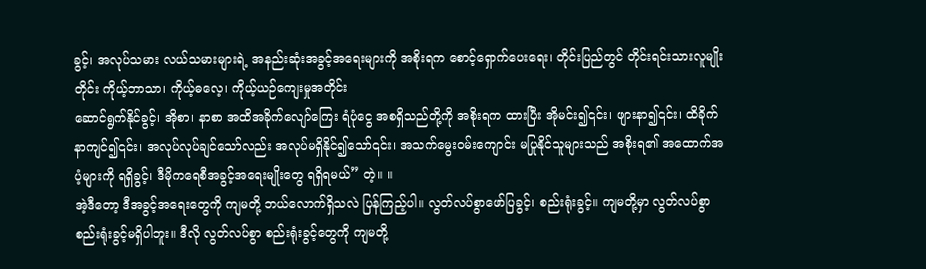ခွင့်၊ အလုပ်သမား လယ်သမားများရဲ့ အနည်းဆုံးအခွင့်အရေးများကို အစိုးရက စောင့်ရှောက်ပေးရေး၊ တိုင်းပြည်တွင် တိုင်းရင်းသားလူမျိုးတိုင်း ကိုယ့်ဘာသာ၊ ကိုယ့်ဓလေ့၊ ကိုယ့်ယဉ်ကျေးမှုအတိုင်း
ဆောင်ရွက်နိုင်ခွင့်၊ အိုစာ၊ နာစာ အထိအခိုက်လျော်ကြေး ရံပုံငွေ အစရှိသည်တို့ကို အစိုးရက ထားပြီး အိုမင်း၍၎င်း၊ ဖျားနာ၍၎င်း၊ ထိခိုက်နာကျင်၍၎င်း၊ အလုပ်လုပ်ချင်သော်လည်း အလုပ်မရှိနိုင်၍သော်၎င်း၊ အသက်မွေးဝမ်းကျောင်း မပြုနိုင်သူများသည် အစိုးရ၏ အထောက်အပံ့များကို ရရှိခွင့်၊ ဒီမိုကရေစီအခွင့်အရေးမျိုးတွေ ရရှိရမယ်” တဲ့။ ။
အဲ့ဒီတော့ ဒီအခွင့်အရေးတွေကို ကျမတို့ ဘယ်လောက်ရှိသလဲ ပြန်ကြည့်ပါ။ လွတ်လပ်စွာဖော်ပြခွင့်၊ စည်းရုံးခွင့်။ ကျမတို့မှာ လွတ်လပ်စွာစည်းရုံးခွင့်မရှိပါဘူး။ ဒီလို လွတ်လပ်စွာ စည်းရုံးခွင့်တွေကို ကျမတို့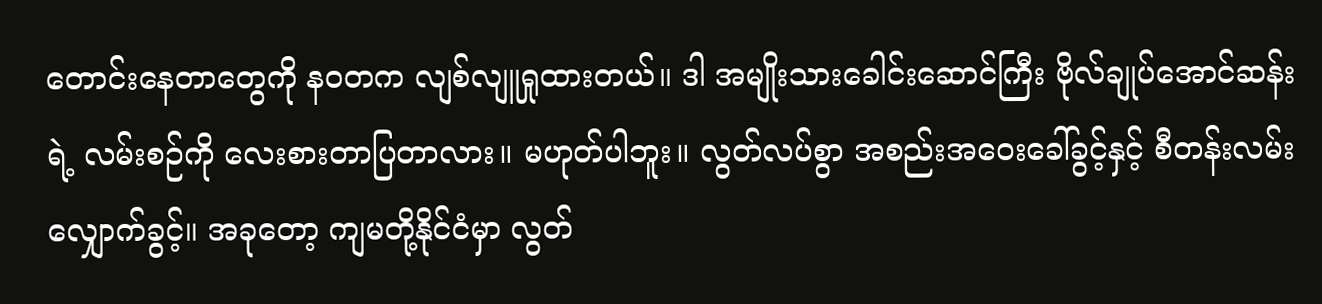တောင်းနေတာတွေကို နဝတက လျစ်လျူရှုထားတယ်။ ဒါ အမျိုးသားခေါင်းဆောင်ကြီး ဗိုလ်ချုပ်အောင်ဆန်းရဲ့ လမ်းစဉ်ကို လေးစားတာပြတာလား။ မဟုတ်ပါဘူး။ လွတ်လပ်စွာ အစည်းအဝေးခေါ်ခွင့်နှင့် စီတန်းလမ်းလျှောက်ခွင့်။ အခုတော့ ကျမတို့နိုင်ငံမှာ လွတ်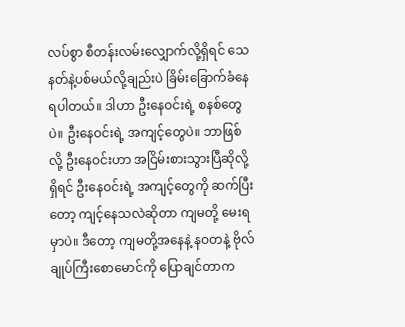လပ်စွာ စီတန်းလမ်းလျှောက်လို့ရှိရင် သေနတ်နဲ့ပစ်မယ်လို့ချည်းပဲ ခြိမ်းခြောက်ခံနေရပါတယ်။ ဒါဟာ ဦးနေဝင်းရဲ့ စနစ်တွေပဲ။ ဦးနေဝင်းရဲ့ အကျင့်တွေပဲ။ ဘာဖြစ်လို့ ဦးနေဝင်းဟာ အငြိမ်းစားသွားပြီဆိုလို့ရှိရင် ဦးနေဝင်းရဲ့ အကျင့်တွေကို ဆက်ပြီးတော့ ကျင့်နေသလဲဆိုတာ ကျမတို့ မေးရမှာပဲ။ ဒီတော့ ကျမတို့အနေနဲ့ နဝတနဲ့ ဗိုလ်ချုပ်ကြီးစောမောင်ကို ပြောချင်တာက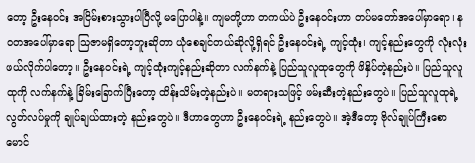တော့ ဦးနေဝင်း အငြိမ်းစားသွားပါပြီလို့ မပြောပါနဲ့။ ကျမတို့ဟာ တကယ်ပဲ ဦးနေဝင်းဟာ တပ်မတော်အပေါ်မှာရော၊ နဝတအပေါ်မှာရော သြဇာမရှိတော့ဘူးဆိုတာ ယုံစေချင်တယ်ဆိုလို့ရှိရင် ဦးနေဝင်းရဲ့ ကျင့်ထုံး၊ ကျင့်နည်းတွေကို လုံးလုံးဖယ်လိုက်ပါတော့။ ဦးနေဝင်းရဲ့ ကျင့်ထုံးကျင့်နည်းဆိုတာ လက်နက်နဲ့ ပြည်သူလူထုတွေကို ဖိနှိပ်တဲ့နည်းပဲ။ ပြည်သူလူထုကို လက်နက်နဲ့ ခြိမ်းခြောက်ပြီးတော့ ထိန်းသိမ်းတဲ့နည်းပဲ။ မတရားသဖြင့် ဖမ်းဆီးတဲ့နည်းတွေပဲ။ ပြည်သူလူထုရဲ့ လွတ်လပ်မှုကို ချုပ်ချယ်ထားတဲ့ နည်းတွေပဲ။ ဒီဟာတွေဟာ ဦးနေဝင်းရဲ့ နည်းတွေပဲ။ အဲ့ဒီတော့ ဗိုလ်ချုပ်ကြီးစောမောင်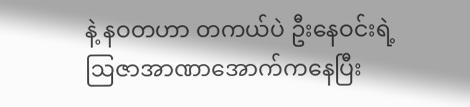နဲ့ နဝတဟာ တကယ်ပဲ ဦးနေဝင်းရဲ့ ဩဇာအာဏာအောက်ကနေပြီး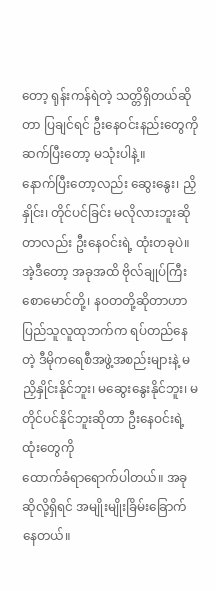တော့ ရုန်းကန်ရဲတဲ့ သတ္တိရှိတယ်ဆိုတာ ပြချင်ရင် ဦးနေဝင်းနည်းတွေကို ဆက်ပြီးတော့ မသုံးပါနဲ့။
နောက်ပြီးတော့လည်း ဆွေးနွေး၊ ညှိနှိုင်း၊ တိုင်ပင်ခြင်း မလိုလားဘူးဆိုတာလည်း ဦးနေဝင်းရဲ့ ထုံးတခုပဲ။ အဲ့ဒီတော့ အခုအထိ ဗိုလ်ချုပ်ကြီးစောမောင်တို့၊ နဝတတို့ဆိုတာဟာ ပြည်သူလူထုဘက်က ရပ်တည်နေတဲ့ ဒီမိုကရေစီအဖွဲ့အစည်းများနဲ့ မညှိနှိုင်းနိုင်ဘူး၊ မဆွေးနွေးနိုင်ဘူး၊ မတိုင်ပင်နိုင်ဘူးဆိုတာ ဦးနေဝင်းရဲ့ ထုံးတွေကို
ထောက်ခံရာရောက်ပါတယ်။ အခုဆိုလို့ရှိရင် အမျိုးမျိုးခြိမ်းခြောက်နေတယ်။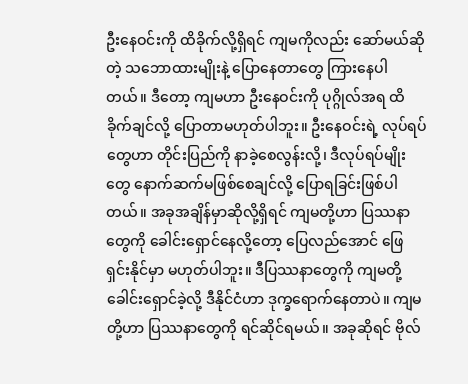ဦးနေဝင်းကို ထိခိုက်လို့ရှိရင် ကျမကိုလည်း ဆော်မယ်ဆိုတဲ့ သဘောထားမျိုးနဲ့ ပြောနေတာတွေ ကြားနေပါတယ်။ ဒီတော့ ကျမဟာ ဦးနေဝင်းကို ပုဂ္ဂိုလ်အရ ထိခိုက်ချင်လို့ ပြောတာမဟုတ်ပါဘူး။ ဦးနေဝင်းရဲ့ လုပ်ရပ်တွေဟာ တိုင်းပြည်ကို နာခဲ့စေလွန်းလို့၊ ဒီလုပ်ရပ်မျိုးတွေ နောက်ဆက်မဖြစ်စေချင်လို့ ပြောရခြင်းဖြစ်ပါတယ်။ အခုအချိန်မှာဆိုလို့ရှိရင် ကျမတို့ဟာ ပြဿနာတွေကို ခေါင်းရှောင်နေလို့တော့ ပြေလည်အောင် ဖြေရှင်းနိုင်မှာ မဟုတ်ပါဘူး။ ဒီပြဿနာတွေကို ကျမတို့
ခေါင်းရှောင်ခဲ့လို့ ဒီနိုင်ငံဟာ ဒုက္ခရောက်နေတာပဲ။ ကျမတို့ဟာ ပြဿနာတွေကို ရင်ဆိုင်ရမယ်။ အခုဆိုရင် ဗိုလ်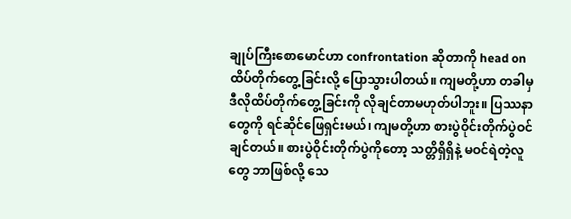ချုပ်ကြီးစောမောင်ဟာ confrontation ဆိုတာကို head on ထိပ်တိုက်တွေ့ခြင်းလို့ ပြောသွားပါတယ်။ ကျမတို့ဟာ တခါမှ ဒီလိုထိပ်တိုက်တွေ့ခြင်းကို လိုချင်တာမဟုတ်ပါဘူး။ ပြဿနာတွေကို ရင်ဆိုင်ဖြေရှင်းမယ်၊ ကျမတို့ဟာ စားပွဲဝိုင်းတိုက်ပွဲဝင်ချင်တယ်။ စားပွဲဝိုင်းတိုက်ပွဲကိုတော့ သတ္တိရှိရှိနဲ့ မဝင်ရဲတဲ့လူတွေ ဘာဖြစ်လို့ သေ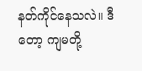နတ်ကိုင်နေသလဲ။ ဒီတော့ ကျမတို့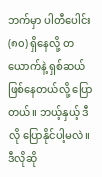ဘက်မှာ ပါတီပေါင်း (၈၀) ရှိနေလို့ တယောက်နဲ့ ရှစ်ဆယ် ဖြစ်နေတယ်လို့ ပြောတယ်။ ဘယ့်နှယ့် ဒီလို ပြောနိုင်ပါ့မလဲ။ ဒီလိုဆို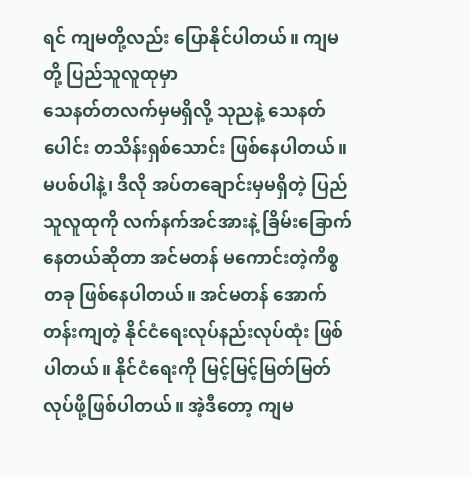ရင် ကျမတို့လည်း ပြောနိုင်ပါတယ်။ ကျမတို့ ပြည်သူလူထုမှာ
သေနတ်တလက်မှမရှိလို့ သုညနဲ့ သေနတ်ပေါင်း တသိန်းရှစ်သောင်း ဖြစ်နေပါတယ်။ မပစ်ပါနဲ့၊ ဒီလို အပ်တချောင်းမှမရှိတဲ့ ပြည်သူလူထုကို လက်နက်အင်အားနဲ့ ခြိမ်းခြောက်နေတယ်ဆိုတာ အင်မတန် မကောင်းတဲ့ကိစ္စတခု ဖြစ်နေပါတယ်။ အင်မတန် အောက်တန်းကျတဲ့ နိုင်ငံရေးလုပ်နည်းလုပ်ထုံး ဖြစ်ပါတယ်။ နိုင်ငံရေးကို မြင့်မြင့်မြတ်မြတ် လုပ်ဖို့ဖြစ်ပါတယ်။ အဲ့ဒီတော့ ကျမ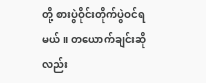တို့ စားပွဲဝိုင်းတိုက်ပွဲဝင်ရမယ်။ တယောက်ချင်းဆိုလည်း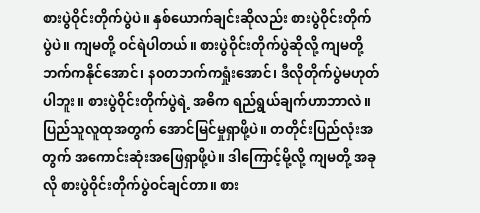စားပွဲဝိုင်းတိုက်ပွဲပဲ။ နှစ်ယောက်ချင်းဆိုလည်း စားပွဲဝိုင်းတိုက်ပွဲပဲ။ ကျမတို့ ဝင်ရဲပါတယ်။ စားပွဲဝိုင်းတိုက်ပွဲဆိုလို့ ကျမတို့ဘက်ကနိုင်အောင်၊ န၀တဘက်ကရှုံးအောင်၊ ဒီလိုတိုက်ပွဲမဟုတ်ပါဘူး။ စားပွဲဝိုင်းတိုက်ပွဲရဲ့ အဓိက ရည်ရွယ်ချက်ဟာဘာလဲ။ ပြည်သူလူထုအတွက် အောင်မြင်မှုရှာဖို့ပဲ။ တတိုင်းပြည်လုံးအတွက် အကောင်းဆုံးအဖြေရှာဖို့ပဲ။ ဒါကြောင့်မို့လို့ ကျမတို့ အခုလို စားပွဲဝိုင်းတိုက်ပွဲဝင်ချင်တာ။ စား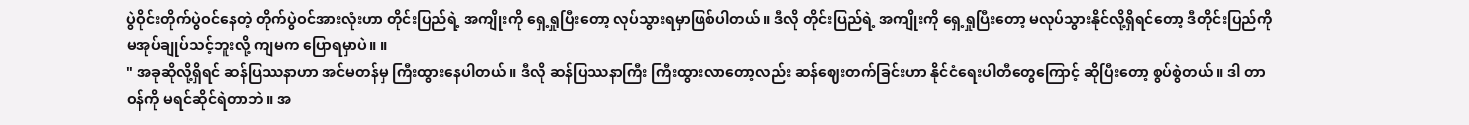ပွဲဝိုင်းတိုက်ပွဲဝင်နေတဲ့ တိုက်ပွဲဝင်အားလုံးဟာ တိုင်းပြည်ရဲ့ အကျိုးကို ရှေ့ရှုပြီးတော့ လုပ်သွားရမှာဖြစ်ပါတယ်။ ဒီလို တိုင်းပြည်ရဲ့ အကျိုးကို ရှေ့ရှုပြီးတော့ မလုပ်သွားနိုင်လို့ရှိရင်တော့ ဒီတိုင်းပြည်ကို မအုပ်ချုပ်သင့်ဘူးလို့ ကျမက ပြောရမှာပဲ။ ။
" အခုဆိုလို့ရှိရင် ဆန်ပြဿနာဟာ အင်မတန်မှ ကြီးထွားနေပါတယ်။ ဒီလို ဆန်ပြဿနာကြီး ကြီးထွားလာတော့လည်း ဆန်ဈေးတက်ခြင်းဟာ နိုင်ငံရေးပါတီတွေကြောင့် ဆိုပြီးတော့ စွပ်စွဲတယ်။ ဒါ တာဝန်ကို မရင်ဆိုင်ရဲတာဘဲ။ အ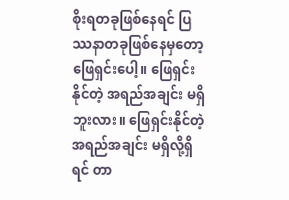စိုးရတခုဖြစ်နေရင် ပြဿနာတခုဖြစ်နေမှတော့ ဖြေရှင်းပေါ့။ ဖြေရှင်းနိုင်တဲ့ အရည်အချင်း မရှိဘူးလား။ ဖြေရှင်းနိုင်တဲ့ အရည်အချင်း မရှိလို့ရှိရင် တာ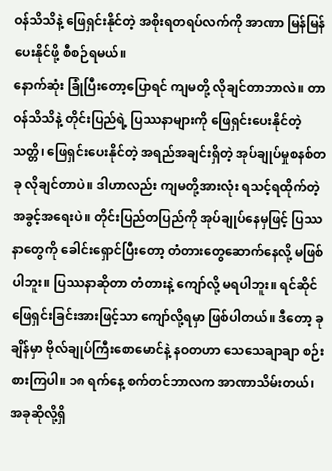ဝန်သိသိနဲ့ ဖြေရှင်းနိုင်တဲ့ အစိုးရတရပ်လက်ကို အာဏာ မြန်မြန်ပေးနိုင်ဖို့ စီစဉ်ရမယ်။
နောက်ဆုံး ခြုံပြီးတော့ပြောရင် ကျမတို့ လိုချင်တာဘာလဲ။ တာဝန်သိသိနဲ့ တိုင်းပြည်ရဲ့ ပြဿနာများကို ဖြေရှင်းပေးနိုင်တဲ့ သတ္တိ၊ ဖြေရှင်းပေးနိုင်တဲ့ အရည်အချင်းရှိတဲ့ အုပ်ချုပ်မှုစနစ်တခု လိုချင်တာပဲ။ ဒါဟာလည်း ကျမတို့အားလုံး ရသင့်ရထိုက်တဲ့အခွင့်အရေးပဲ။ တိုင်းပြည်တပြည်ကို အုပ်ချုပ်နေမှဖြင့် ပြဿနာတွေကို ခေါင်းရှောင်ပြီးတော့ တံတားတွေဆောက်နေလို့ မဖြစ်ပါဘူး။ ပြဿနာဆိုတာ တံတားနဲ့ ကျော်လို့ မရပါဘူး။ ရင်ဆိုင်ဖြေရှင်းခြင်းအားဖြင့်သာ ကျော်လို့ရမှာ ဖြစ်ပါတယ်။ ဒီတော့ ခုချိန်မှာ ဗိုလ်ချုပ်ကြီးစောမောင်နဲ့ နဝတဟာ သေသေချာချာ စဉ်းစားကြပါ။ ၁၈ ရက်နေ့ စက်တင်ဘာလက အာဏာသိမ်းတယ်၊ အခုဆိုလို့ရှိ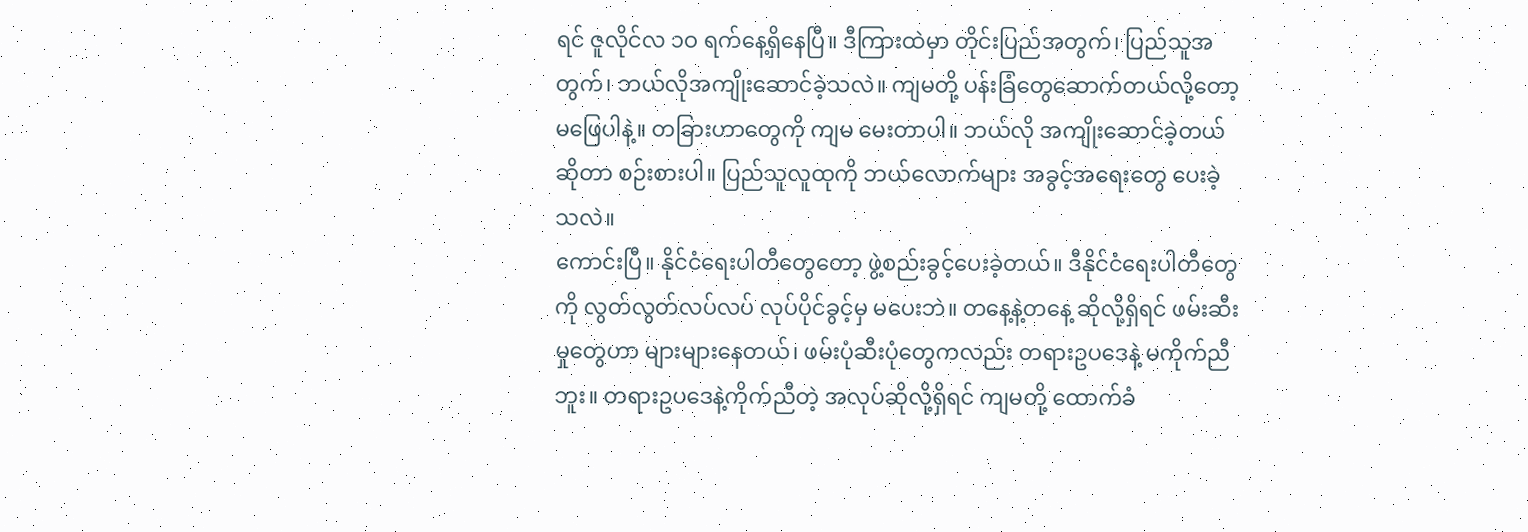ရင် ဇူလိုင်လ ၁ဝ ရက်နေ့ရှိနေပြီ။ ဒီကြားထဲမှာ တိုင်းပြည်အတွက်၊ ပြည်သူအတွက်၊ ဘယ်လိုအကျိုးဆောင်ခဲ့သလဲ။ ကျမတို့ ပန်းခြံတွေဆောက်တယ်လို့တော့ မဖြေပါနဲ့။ တခြားဟာတွေကို ကျမ မေးတာပါ။ ဘယ်လို အကျိုးဆောင်ခဲ့တယ်ဆိုတာ စဉ်းစားပါ။ ပြည်သူလူထုကို ဘယ်လောက်များ အခွင့်အရေးတွေ ပေးခဲ့သလဲ။
ကောင်းပြီ။ နိုင်ငံရေးပါတီတွေတော့ ဖွဲ့စည်းခွင့်ပေးခဲ့တယ်။ ဒီနိုင်ငံရေးပါတီတွေကို လွတ်လွတ်လပ်လပ် လုပ်ပိုင်ခွင့်မှ မပေးဘဲ။ တနေ့နဲ့တနေ့ ဆိုလို့ရှိရင် ဖမ်းဆီးမှုတွေဟာ များများနေတယ်၊ ဖမ်းပုံဆီးပုံတွေကလည်း တရားဥပဒေနဲ့ မကိုက်ညီဘူး။ တရားဥပဒေနဲ့ကိုက်ညီတဲ့ အလုပ်ဆိုလို့ရှိရင် ကျမတို့ ထောက်ခံ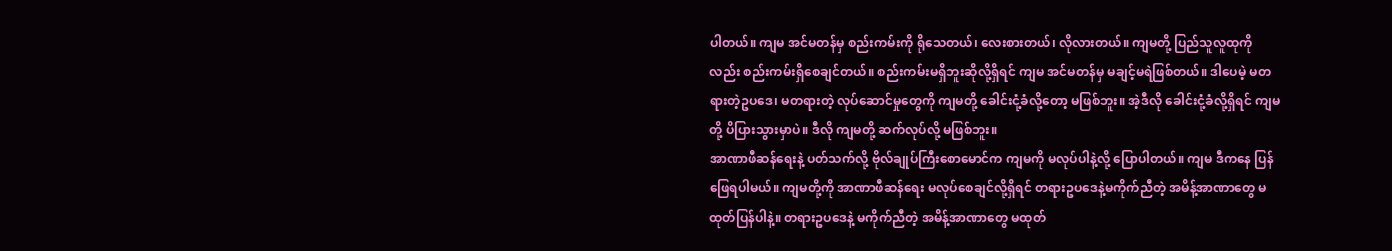ပါတယ်။ ကျမ အင်မတန်မှ စည်းကမ်းကို ရိုသေတယ်၊ လေးစားတယ်၊ လိုလားတယ်။ ကျမတို့ ပြည်သူလူထုကိုလည်း စည်းကမ်းရှိစေချင်တယ်။ စည်းကမ်းမရှိဘူးဆိုလို့ရှိရင် ကျမ အင်မတန်မှ မချင့်မရဲဖြစ်တယ်။ ဒါပေမဲ့ မတရားတဲ့ဥပဒေ၊ မတရားတဲ့ လုပ်ဆောင်မှုတွေကို ကျမတို့ ခေါင်းငုံ့ခံလို့တော့ မဖြစ်ဘူး။ အဲ့ဒီလို ခေါင်းငုံ့ခံလို့ရှိရင် ကျမတို့ ပိပြားသွားမှာပဲ။ ဒီလို ကျမတို့ ဆက်လုပ်လို့ မဖြစ်ဘူး။
အာဏာဖီဆန်ရေးနဲ့ ပတ်သက်လို့ ဗိုလ်ချုပ်ကြီးစောမောင်က ကျမကို မလုပ်ပါနဲ့လို့ ပြောပါတယ်။ ကျမ ဒီကနေ ပြန်ဖြေရပါမယ်။ ကျမတို့ကို အာဏာဖီဆန်ရေး မလုပ်စေချင်လို့ရှိရင် တရားဥပဒေနဲ့မကိုက်ညီတဲ့ အမိန့်အာဏာတွေ မထုတ်ပြန်ပါနဲ့။ တရားဥပဒေနဲ့ မကိုက်ညီတဲ့ အမိန့်အာဏာတွေ မထုတ်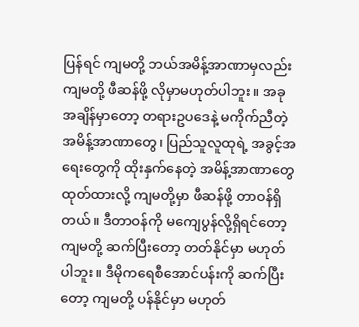ပြန်ရင် ကျမတို့ ဘယ်အမိန့်အာဏာမှလည်း ကျမတို့ ဖီဆန်ဖို့ လိုမှာမဟုတ်ပါဘူး။ အခုအချိန်မှာတော့ တရားဥပဒေနဲ့ မကိုက်ညီတဲ့ အမိန့်အာဏာတွေ၊ ပြည်သူလူထုရဲ့ အခွင့်အရေးတွေကို ထိုးနှက်နေတဲ့ အမိန့်အာဏာတွေ ထုတ်ထားလို့ ကျမတို့မှာ ဖီဆန်ဖို့ တာဝန်ရှိတယ်။ ဒီတာဝန်ကို မကျေပွန်လို့ရှိရင်တော့ ကျမတို့ ဆက်ပြီးတော့ တတ်နိုင်မှာ မဟုတ်ပါဘူး။ ဒီမိုကရေစီအောင်ပန်းကို ဆက်ပြီးတော့ ကျမတို့ ပန်နိုင်မှာ မဟုတ်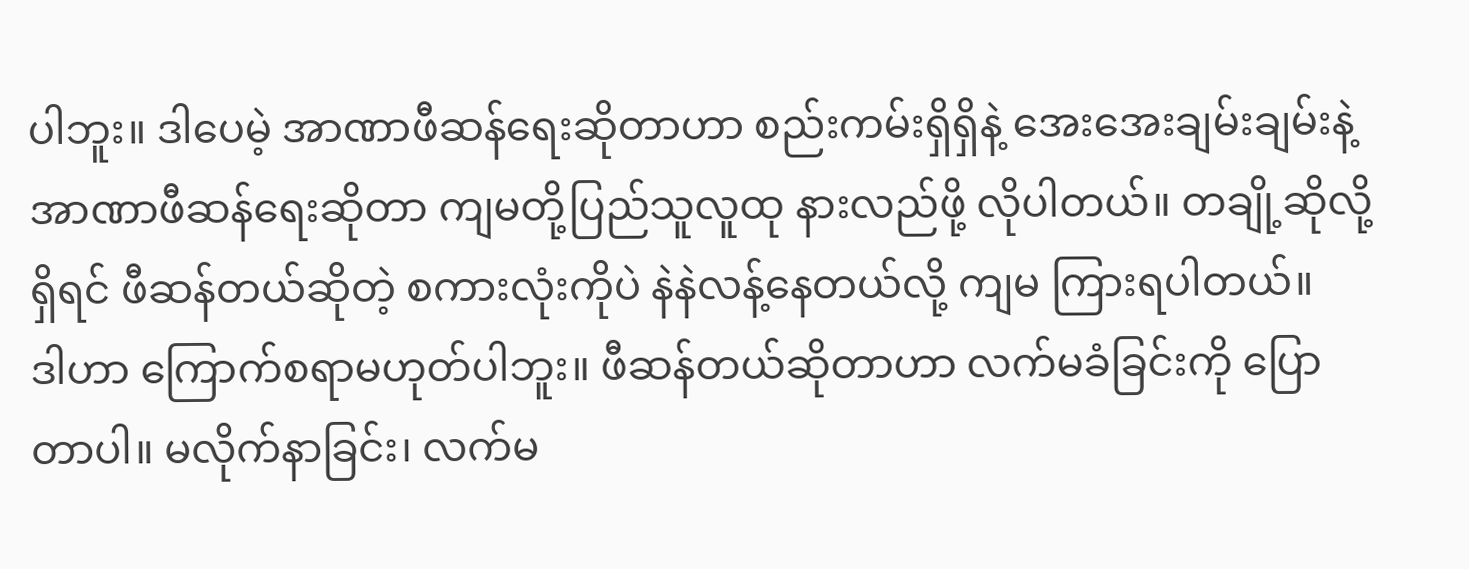ပါဘူး။ ဒါပေမဲ့ အာဏာဖီဆန်ရေးဆိုတာဟာ စည်းကမ်းရှိရှိနဲ့ အေးအေးချမ်းချမ်းနဲ့ အာဏာဖီဆန်ရေးဆိုတာ ကျမတို့ပြည်သူလူထု နားလည်ဖို့ လိုပါတယ်။ တချို့ဆိုလို့ရှိရင် ဖီဆန်တယ်ဆိုတဲ့ စကားလုံးကိုပဲ နဲနဲလန့်နေတယ်လို့ ကျမ ကြားရပါတယ်။
ဒါဟာ ကြောက်စရာမဟုတ်ပါဘူး။ ဖီဆန်တယ်ဆိုတာဟာ လက်မခံခြင်းကို ပြောတာပါ။ မလိုက်နာခြင်း၊ လက်မ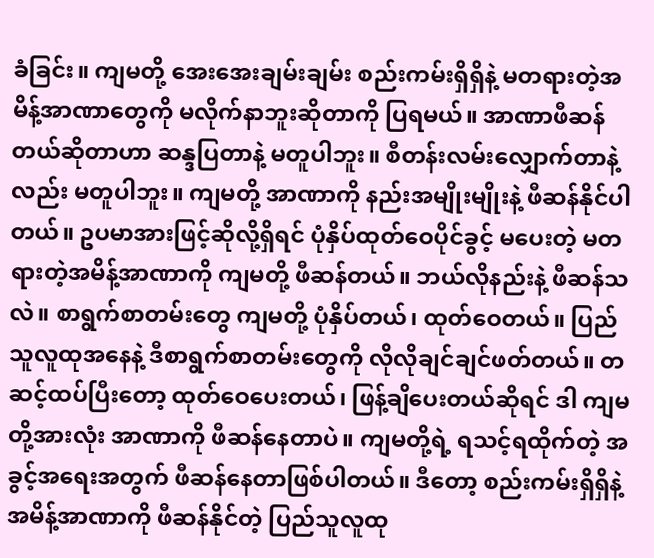ခံခြင်း။ ကျမတို့ အေးအေးချမ်းချမ်း စည်းကမ်းရှိရှိနဲ့ မတရားတဲ့အမိန့်အာဏာတွေကို မလိုက်နာဘူးဆိုတာကို ပြရမယ်။ အာဏာဖီဆန်တယ်ဆိုတာဟာ ဆန္ဒပြတာနဲ့ မတူပါဘူး။ စီတန်းလမ်းလျှောက်တာနဲ့လည်း မတူပါဘူး။ ကျမတို့ အာဏာကို နည်းအမျိုးမျိုးနဲ့ ဖီဆန်နိုင်ပါတယ်။ ဥပမာအားဖြင့်ဆိုလို့ရှိရင် ပုံနှိပ်ထုတ်ဝေပိုင်ခွင့် မပေးတဲ့ မတရားတဲ့အမိန့်အာဏာကို ကျမတို့ ဖီဆန်တယ်။ ဘယ်လိုနည်းနဲ့ ဖီဆန်သလဲ။ စာရွက်စာတမ်းတွေ ကျမတို့ ပုံနှိပ်တယ်၊ ထုတ်ဝေတယ်။ ပြည်သူလူထုအနေနဲ့ ဒီစာရွက်စာတမ်းတွေကို လိုလိုချင်ချင်ဖတ်တယ်။ တဆင့်ထပ်ပြီးတော့ ထုတ်ဝေပေးတယ်၊ ဖြန့်ချိပေးတယ်ဆိုရင် ဒါ ကျမတို့အားလုံး အာဏာကို ဖီဆန်နေတာပဲ။ ကျမတို့ရဲ့ ရသင့်ရထိုက်တဲ့ အခွင့်အရေးအတွက် ဖီဆန်နေတာဖြစ်ပါတယ်။ ဒီတော့ စည်းကမ်းရှိရှိနဲ့ အမိန့်အာဏာကို ဖီဆန်နိုင်တဲ့ ပြည်သူလူထု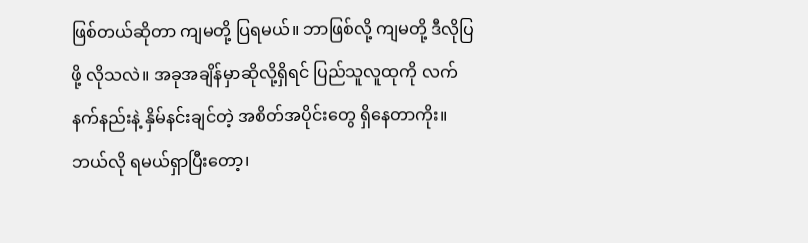ဖြစ်တယ်ဆိုတာ ကျမတို့ ပြရမယ်။ ဘာဖြစ်လို့ ကျမတို့ ဒီလိုပြဖို့ လိုသလဲ။ အခုအချိန်မှာဆိုလို့ရှိရင် ပြည်သူလူထုကို လက်နက်နည်းနဲ့ နှိမ်နင်းချင်တဲ့ အစိတ်အပိုင်းတွေ ရှိနေတာကိုး။ ဘယ်လို ရမယ်ရှာပြီးတော့၊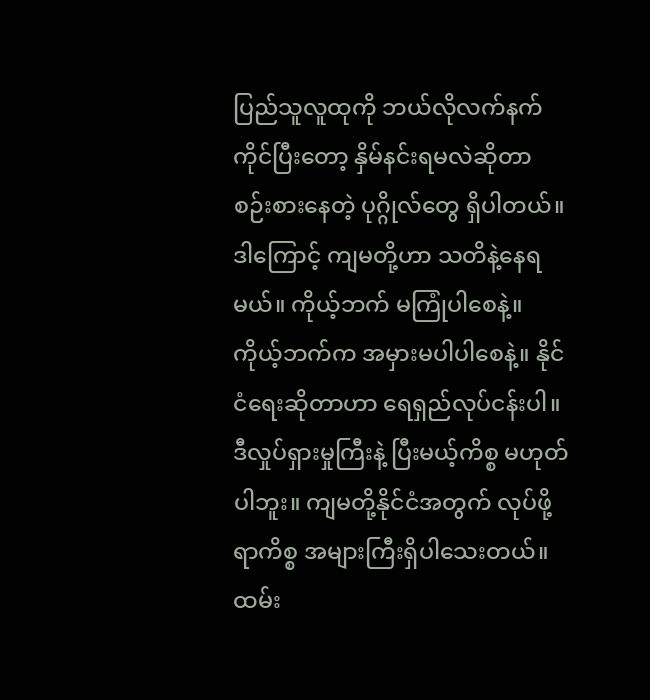ပြည်သူလူထုကို ဘယ်လိုလက်နက်ကိုင်ပြီးတော့ နှိမ်နင်းရမလဲဆိုတာ စဉ်းစားနေတဲ့ ပုဂ္ဂိုလ်တွေ ရှိပါတယ်။ ဒါကြောင့် ကျမတို့ဟာ သတိနဲ့နေရမယ်။ ကိုယ့်ဘက် မကြုံပါစေနဲ့။ ကိုယ့်ဘက်က အမှားမပါပါစေနဲ့။ နိုင်ငံရေးဆိုတာဟာ ရေရှည်လုပ်ငန်းပါ။ ဒီလှုပ်ရှားမှုကြီးနဲ့ ပြီးမယ့်ကိစ္စ မဟုတ်ပါဘူး။ ကျမတို့နိုင်ငံအတွက် လုပ်ဖို့ရာကိစ္စ အများကြီးရှိပါသေးတယ်။ ထမ်း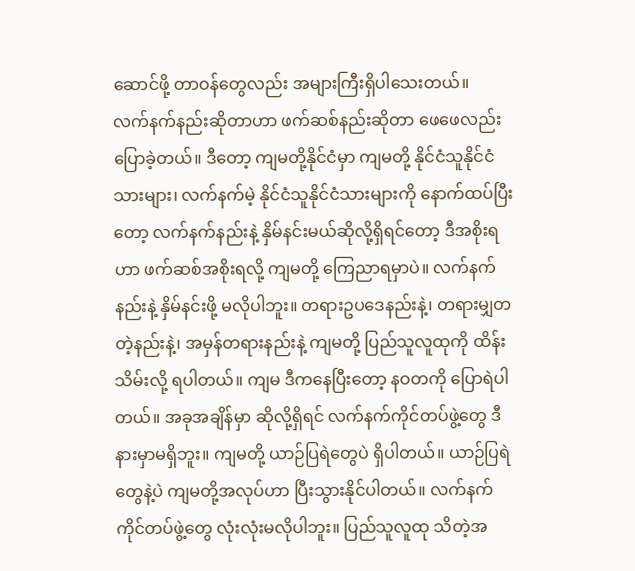ဆောင်ဖို့ တာဝန်တွေလည်း အများကြီးရှိပါသေးတယ်။
လက်နက်နည်းဆိုတာဟာ ဖက်ဆစ်နည်းဆိုတာ ဖေဖေလည်း ပြောခဲ့တယ်။ ဒီတော့ ကျမတို့နိုင်ငံမှာ ကျမတို့ နိုင်ငံသူနိုင်ငံသားများ၊ လက်နက်မဲ့ နိုင်ငံသူနိုင်ငံသားများကို နောက်ထပ်ပြီးတော့ လက်နက်နည်းနဲ့ နှိမ်နင်းမယ်ဆိုလို့ရှိရင်တော့ ဒီအစိုးရဟာ ဖက်ဆစ်အစိုးရလို့ ကျမတို့ ကြေညာရမှာပဲ။ လက်နက်နည်းနဲ့ နှိမ်နင်းဖို့ မလိုပါဘူး။ တရားဥပဒေနည်းနဲ့၊ တရားမျှတတဲ့နည်းနဲ့၊ အမှန်တရားနည်းနဲ့ ကျမတို့ ပြည်သူလူထုကို ထိန်းသိမ်းလို့ ရပါတယ်။ ကျမ ဒီကနေပြီးတော့ နဝတကို ပြောရဲပါတယ်။ အခုအချိန်မှာ ဆိုလို့ရှိရင် လက်နက်ကိုင်တပ်ဖွဲ့တွေ ဒီနားမှာမရှိဘူး။ ကျမတို့ ယာဉ်ပြရဲတွေပဲ ရှိပါတယ်။ ယာဉ်ပြရဲတွေနဲ့ပဲ ကျမတို့အလုပ်ဟာ ပြီးသွားနိုင်ပါတယ်။ လက်နက်ကိုင်တပ်ဖွဲ့တွေ လုံးလုံးမလိုပါဘူး။ ပြည်သူလူထု သိတဲ့အ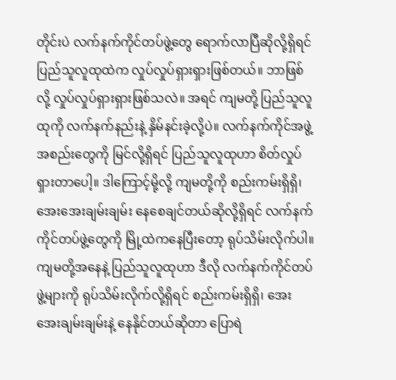တိုင်းပဲ လက်နက်ကိုင်တပ်ဖွဲ့တွေ ရောက်လာပြီဆိုလို့ရှိရင် ပြည်သူလူထုထဲက လှုပ်လှုပ်ရှားရှားဖြစ်တယ်။ ဘာဖြစ်လို့ လှုပ်လှုပ်ရှားရှားဖြစ်သလဲ။ အရင် ကျမတို့ ပြည်သူလူထုကို လက်နက်နည်းနဲ့ နှိမ်နင်းခဲ့လို့ပဲ။ လက်နက်ကိုင်အဖွဲ့အစည်းတွေကို မြင်လို့ရှိရင် ပြည်သူလူထုဟာ စိတ်လှုပ်ရှားတာပေါ့။ ဒါကြောင့်မို့လို့ ကျမတို့ကို စည်းကမ်းရှိရှိ၊ အေးအေးချမ်းချမ်း နေစေချင်တယ်ဆိုလို့ရှိရင် လက်နက်ကိုင်တပ်ဖွဲ့တွေကို မြို့ထဲကနေပြီးတော့ ရုပ်သိမ်းလိုက်ပါ။ ကျမတို့အနေနဲ့ ပြည်သူလူထုဟာ ဒီလို လက်နက်ကိုင်တပ်ဖွဲ့များကို ရုပ်သိမ်းလိုက်လို့ရှိရင် စည်းကမ်းရှိရှိ၊ အေးအေးချမ်းချမ်းနဲ့ နေနိုင်တယ်ဆိုတာ ပြောရဲ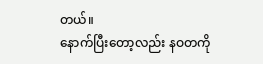တယ်။
နောက်ပြီးတော့လည်း နဝတကို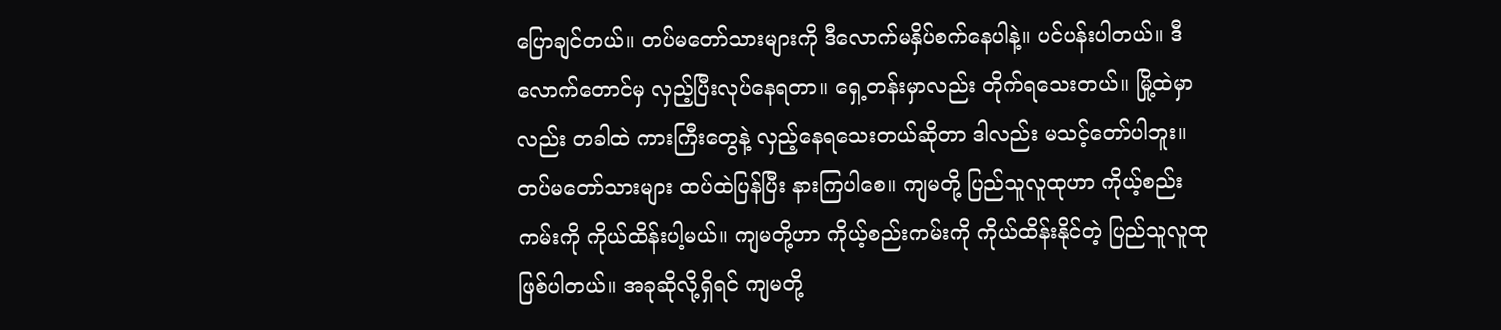ပြောချင်တယ်။ တပ်မတော်သားများကို ဒီလောက်မနှိပ်စက်နေပါနဲ့။ ပင်ပန်းပါတယ်။ ဒီလောက်တောင်မှ လှည့်ပြီးလုပ်နေရတာ။ ရှေ့တန်းမှာလည်း တိုက်ရသေးတယ်။ မြို့ထဲမှာလည်း တခါထဲ ကားကြီးတွေနဲ့ လှည့်နေရသေးတယ်ဆိုတာ ဒါလည်း မသင့်တော်ပါဘူး။ တပ်မတော်သားများ ထပ်ထဲပြန်ပြီး နားကြပါစေ။ ကျမတို့ ပြည်သူလူထုဟာ ကိုယ့်စည်းကမ်းကို ကိုယ်ထိန်းပါ့မယ်။ ကျမတို့ဟာ ကိုယ့်စည်းကမ်းကို ကိုယ်ထိန်းနိုင်တဲ့ ပြည်သူလူထုဖြစ်ပါတယ်။ အခုဆိုလို့ရှိရင် ကျမတို့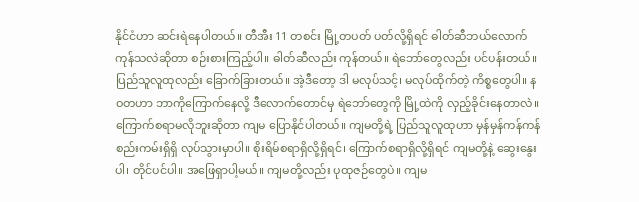နိုင်ငံဟာ ဆင်းရဲနေပါတယ်။ တီအီး 11 တစင်း မြို့တပတ် ပတ်လို့ရှိရင် ဓါတ်ဆီဘယ်လောက်ကုန်သလဲဆိုတာ စဉ်းစားကြည့်ပါ။ ဓါတ်ဆီလည်း ကုန်တယ်။ ရဲဘော်တွေလည်း ပင်ပန်းတယ်။ ပြည်သူလူထုလည်း ခြောက်ခြားတယ်။ အဲ့ဒီတော့ ဒါ မလုပ်သင့်၊ မလုပ်ထိုက်တဲ့ ကိစ္စတွေပါ။ နဝတဟာ ဘာကိုကြောက်နေလို့ ဒီလောက်တောင်မှ ရဲဘော်တွေကို မြို့ထဲကို လှည့်ခိုင်းနေတာလဲ။
ကြောက်စရာမလိုဘူးဆိုတာ ကျမ ပြောနိုင်ပါတယ်။ ကျမတို့ရဲ့ ပြည်သူလူထုဟာ မှန်မှန်ကန်ကန် စည်းကမ်းရှိရှိ လုပ်သွားမှာပါ။ စိုးရိမ်စရာရှိလို့ရှိရင်၊ ကြောက်စရာရှိလို့ရှိရင် ကျမတို့နဲ့ ဆွေးနွေးပါ၊ တိုင်ပင်ပါ။ အဖြေရှာပါ့မယ်။ ကျမတို့လည်း ပုထုဇဉ်တွေပဲ။ ကျမ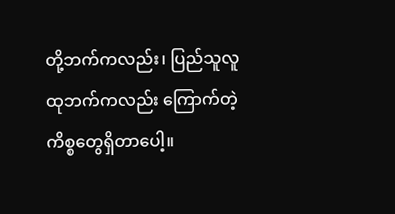တို့ဘက်ကလည်း၊ ပြည်သူလူထုဘက်ကလည်း ကြောက်တဲ့ ကိစ္စတွေရှိတာပေါ့။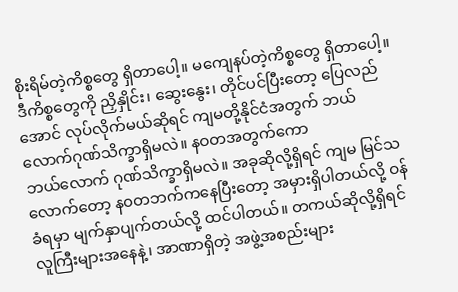စိုးရိမ်တဲ့ကိစ္စတွေ ရှိတာပေါ့။ မကျေနပ်တဲ့ကိစ္စတွေ ရှိတာပေါ့။ ဒီကိစ္စတွေကို ညှိနှိုင်း၊ ဆွေးနွေး၊ တိုင်ပင်ပြီးတော့ ပြေလည်အောင် လုပ်လိုက်မယ်ဆိုရင် ကျမတို့နိုင်ငံအတွက် ဘယ်လောက်ဂုဏ်သိက္ခာရှိမလဲ။ နဝတအတွက်ကော
ဘယ်လောက် ဂုဏ်သိက္ခာရှိမလဲ။ အခုဆိုလို့ရှိရင် ကျမ မြင်သလောက်တော့ န၀တဘက်ကနေပြီးတော့ အမှားရှိပါတယ်လို့ ဝန်ခံရမှာ မျက်နှာပျက်တယ်လို့ ထင်ပါတယ်။ တကယ်ဆိုလို့ရှိရင် လူကြီးများအနေနဲ့၊ အာဏာရှိတဲ့ အဖွဲ့အစည်းများ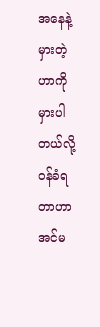အနေနဲ့ မှားတဲ့ဟာကို မှားပါတယ်လို့ ဝန်ခံရတာဟာ အင်မ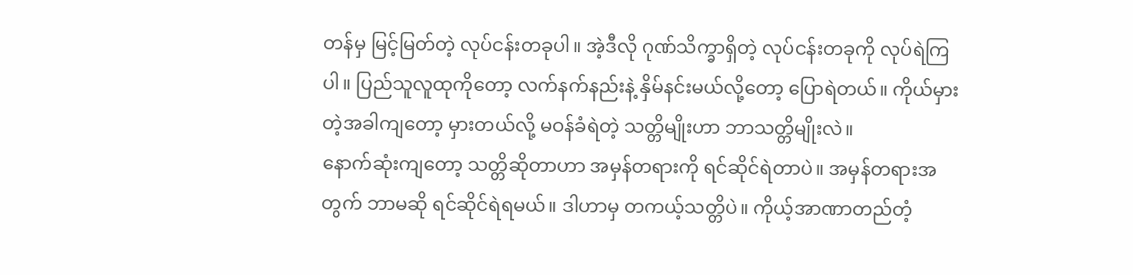တန်မှ မြင့်မြတ်တဲ့ လုပ်ငန်းတခုပါ။ အဲ့ဒီလို ဂုဏ်သိက္ခာရှိတဲ့ လုပ်ငန်းတခုကို လုပ်ရဲကြပါ။ ပြည်သူလူထုကိုတော့ လက်နက်နည်းနဲ့ နှိမ်နင်းမယ်လို့တော့ ပြောရဲတယ်။ ကိုယ်မှားတဲ့အခါကျတော့ မှားတယ်လို့ မဝန်ခံရဲတဲ့ သတ္တိမျိုးဟာ ဘာသတ္တိမျိုးလဲ။
နောက်ဆုံးကျတော့ သတ္တိဆိုတာဟာ အမှန်တရားကို ရင်ဆိုင်ရဲတာပဲ။ အမှန်တရားအတွက် ဘာမဆို ရင်ဆိုင်ရဲရမယ်။ ဒါဟာမှ တကယ့်သတ္တိပဲ။ ကိုယ့်အာဏာတည်တံ့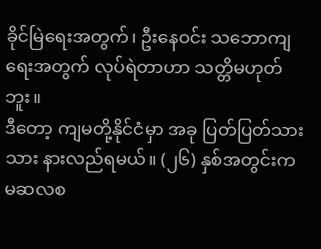ခိုင်မြဲရေးအတွက်၊ ဦးနေဝင်း သဘောကျရေးအတွက် လုပ်ရဲတာဟာ သတ္တိမဟုတ်ဘူး။
ဒီတော့ ကျမတို့နိုင်ငံမှာ အခု ပြတ်ပြတ်သားသား နားလည်ရမယ်။ (၂၆) နှစ်အတွင်းက မဆလစ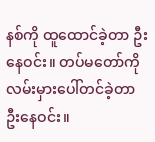နစ်ကို ထူထောင်ခဲ့တာ ဦးနေဝင်း။ တပ်မတော်ကို လမ်းမှားပေါ်တင်ခဲ့တာ ဦးနေဝင်း။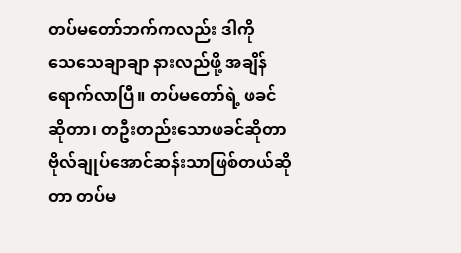တပ်မတော်ဘက်ကလည်း ဒါကို
သေသေချာချာ နားလည်ဖို့ အချိန်ရောက်လာပြီ။ တပ်မတော်ရဲ့ ဖခင်ဆိုတာ၊ တဦးတည်းသောဖခင်ဆိုတာ ဗိုလ်ချုပ်အောင်ဆန်းသာဖြစ်တယ်ဆိုတာ တပ်မ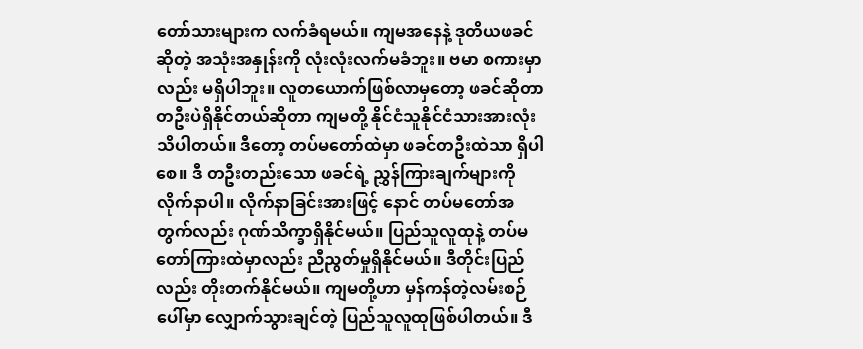တော်သားများက လက်ခံရမယ်။ ကျမအနေနဲ့ ဒုတိယဖခင်ဆိုတဲ့ အသုံးအနှုန်းကို လုံးလုံးလက်မခံဘူး။ ဗမာ စကားမှာလည်း မရှိပါဘူး။ လူတယောက်ဖြစ်လာမှတော့ ဖခင်ဆိုတာ တဦးပဲရှိနိုင်တယ်ဆိုတာ ကျမတို့ နိုင်ငံသူနိုင်ငံသားအားလုံး သိပါတယ်။ ဒီတော့ တပ်မတော်ထဲမှာ ဖခင်တဦးထဲသာ ရှိပါစေ။ ဒီ တဦးတည်းသော ဖခင်ရဲ့ ညွှန်ကြားချက်များကို လိုက်နာပါ။ လိုက်နာခြင်းအားဖြင့် နောင် တပ်မတော်အတွက်လည်း ဂုဏ်သိက္ခာရှိနိုင်မယ်။ ပြည်သူလူထုနဲ့ တပ်မတော်ကြားထဲမှာလည်း ညီညွတ်မှုရှိနိုင်မယ်။ ဒီတိုင်းပြည်လည်း တိုးတက်နိုင်မယ်။ ကျမတို့ဟာ မှန်ကန်တဲ့လမ်းစဉ်ပေါ်မှာ လျှောက်သွားချင်တဲ့ ပြည်သူလူထုဖြစ်ပါတယ်။ ဒီ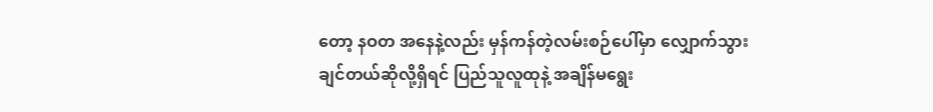တော့ နဝတ အနေနဲ့လည်း မှန်ကန်တဲ့လမ်းစဉ်ပေါ်မှာ လျှောက်သွားချင်တယ်ဆိုလို့ရှိရင် ပြည်သူလူထုနဲ့ အချိန်မရွေး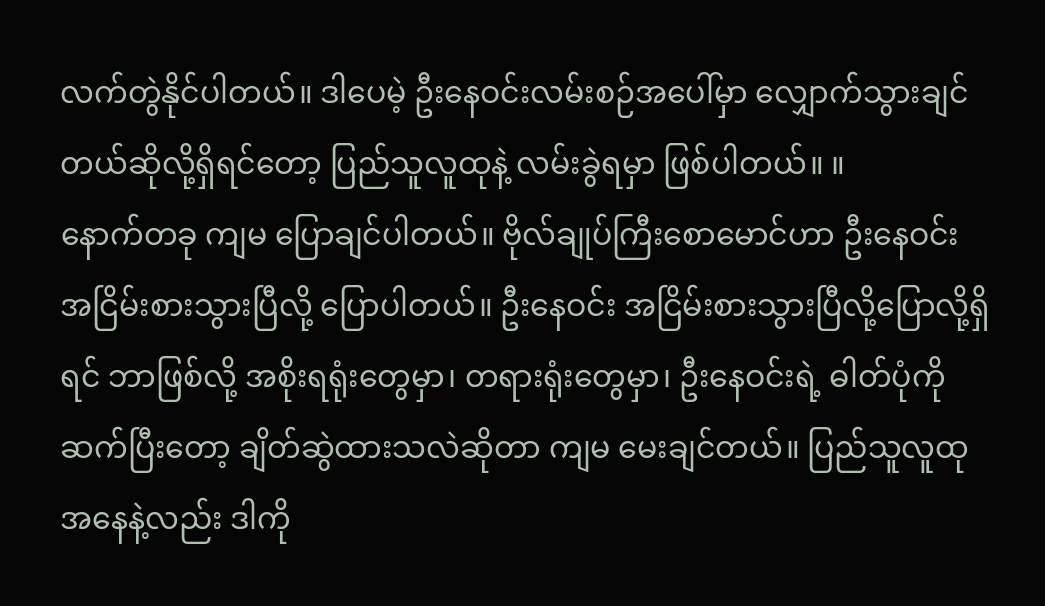လက်တွဲနိုင်ပါတယ်။ ဒါပေမဲ့ ဦးနေဝင်းလမ်းစဉ်အပေါ်မှာ လျှောက်သွားချင်တယ်ဆိုလို့ရှိရင်တော့ ပြည်သူလူထုနဲ့ လမ်းခွဲရမှာ ဖြစ်ပါတယ်။ ။
နောက်တခု ကျမ ပြောချင်ပါတယ်။ ဗိုလ်ချုပ်ကြီးစောမောင်ဟာ ဦးနေဝင်း အငြိမ်းစားသွားပြီလို့ ပြောပါတယ်။ ဦးနေဝင်း အငြိမ်းစားသွားပြီလို့ပြောလို့ရှိရင် ဘာဖြစ်လို့ အစိုးရရုံးတွေမှာ၊ တရားရုံးတွေမှာ၊ ဦးနေဝင်းရဲ့ ဓါတ်ပုံကို ဆက်ပြီးတော့ ချိတ်ဆွဲထားသလဲဆိုတာ ကျမ မေးချင်တယ်။ ပြည်သူလူထုအနေနဲ့လည်း ဒါကို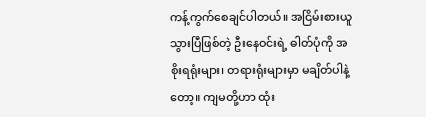ကန့်ကွက်စေချင်ပါတယ်။ အငြိမ်းစားယူသွားပြီဖြစ်တဲ့ ဦးနေဝင်းရဲ့ ဓါတ်ပုံကို အစိုးရရုံးများ၊ တရားရုံးများမှာ မချိတ်ပါနဲ့တော့။ ကျမတို့ဟာ ထုံး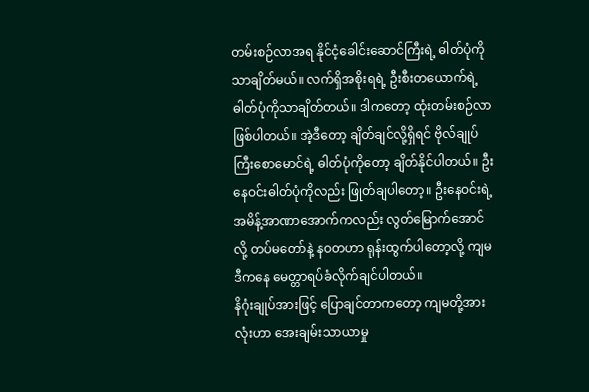တမ်းစဉ်လာအရ နိုင်ငံ့ခေါင်းဆောင်ကြီးရဲ့ ဓါတ်ပုံကိုသာချိတ်မယ်။ လက်ရှိအစိုးရရဲ့ ဦးစီးတယောက်ရဲ့ ဓါတ်ပုံကိုသာချိတ်တယ်။ ဒါကတော့ ထုံးတမ်းစဉ်လာဖြစ်ပါတယ်။ အဲ့ဒီတော့ ချိတ်ချင်လို့ရှိရင် ဗိုလ်ချုပ်ကြီးစောမောင်ရဲ့ ဓါတ်ပုံကိုတော့ ချိတ်နိုင်ပါတယ်။ ဦးနေဝင်းဓါတ်ပုံကိုလည်း ဖြုတ်ချပါတော့။ ဦးနေဝင်းရဲ့ အမိန့်အာဏာအောက်ကလည်း လွတ်မြောက်အောင်လို့ တပ်မတော်နဲ့ နဝတဟာ ရုန်းထွက်ပါတော့လို့ ကျမ ဒီကနေ မေတ္တာရပ်ခံလိုက်ချင်ပါတယ်။
နိဂုံးချုပ်အားဖြင့် ပြောချင်တာကတော့ ကျမတို့အားလုံးဟာ အေးချမ်းသာယာမှု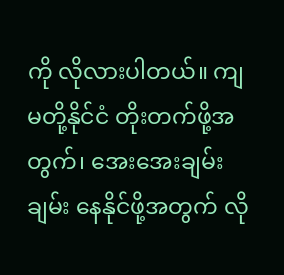ကို လိုလားပါတယ်။ ကျမတို့နိုင်ငံ တိုးတက်ဖို့အတွက်၊ အေးအေးချမ်းချမ်း နေနိုင်ဖို့အတွက် လို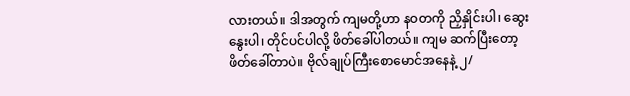လားတယ်။ ဒါအတွက် ကျမတို့ဟာ နဝတကို ညှိနှိုင်းပါ၊ ဆွေးနွေးပါ၊ တိုင်ပင်ပါလို့ ဖိတ်ခေါ်ပါတယ်။ ကျမ ဆက်ပြီးတော့ ဖိတ်ခေါ်တာပဲ။ ဗိုလ်ချုပ်ကြီးစောမောင်အနေနဲ့ ၂/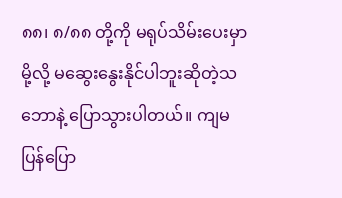၈၈၊ ၈/၈၈ တို့ကို မရုပ်သိမ်းပေးမှာမို့လို့ မဆွေးနွေးနိုင်ပါဘူးဆိုတဲ့သဘောနဲ့ ပြောသွားပါတယ်။ ကျမ ပြန်ပြော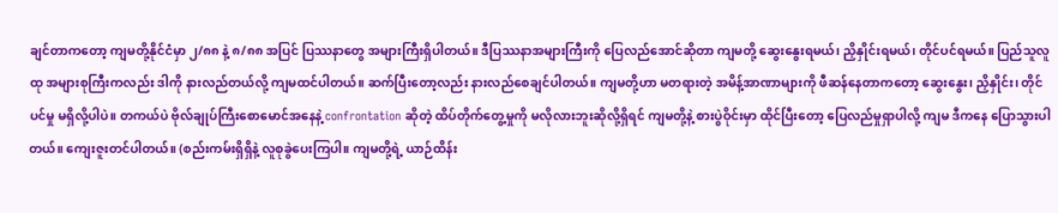ချင်တာကတော့ ကျမတို့နိုင်ငံမှာ ၂/၈၈ နဲ့ ၈/၈၈ အပြင် ပြဿနာတွေ အများကြီးရှိပါတယ်။ ဒီပြဿနာအများကြီးကို ပြေလည်အောင်ဆိုတာ ကျမတို့ ဆွေးနွေးရမယ်၊ ညှိနှိုင်းရမယ်၊ တိုင်ပင်ရမယ်။ ပြည်သူလူထု အများစုကြီးကလည်း ဒါကို နားလည်တယ်လို့ ကျမထင်ပါတယ်။ ဆက်ပြီးတော့လည်း နားလည်စေချင်ပါတယ်။ ကျမတို့ဟာ မတရားတဲ့ အမိန့်အာဏာများကို ဖီဆန်နေတာကတော့ ဆွေးနွေး၊ ညှိနှိုင်း၊ တိုင်ပင်မှု မရှိလို့ပါပဲ။ တကယ်ပဲ ဗိုလ်ချုပ်ကြီးစောမောင်အနေနဲ့ confrontation ဆိုတဲ့ ထိပ်တိုက်တွေ့မှုကို မလိုလားဘူးဆိုလို့ရှိရင် ကျမတို့နဲ့ စားပွဲဝိုင်းမှာ ထိုင်ပြီးတော့ ပြေလည်မှုရှာပါလို့ ကျမ ဒီကနေ ပြောသွားပါတယ်။ ကျေးဇူးတင်ပါတယ်။ (စည်းကမ်းရှိရှိနဲ့ လူစုခွဲပေးကြပါ။ ကျမတို့ရဲ့ ယာဉ်ထိန်း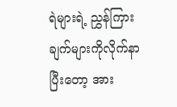ရဲများရဲ့ ညွှန်ကြားချက်များကိုလိုက်နာပြီးတော့ အား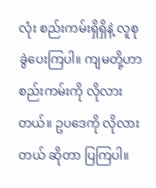လုံး စည်းကမ်းရှိရှိနဲ့ လူစုခွဲပေးကြပါ။ ကျမတို့ဟာ စည်းကမ်းကို လိုလားတယ်။ ဥပဒေကို လိုလားတယ် ဆိုတာ ပြကြပါ။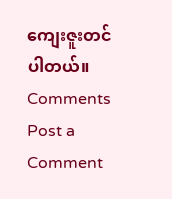ကျေးဇူးတင်ပါတယ်။
Comments
Post a Comment